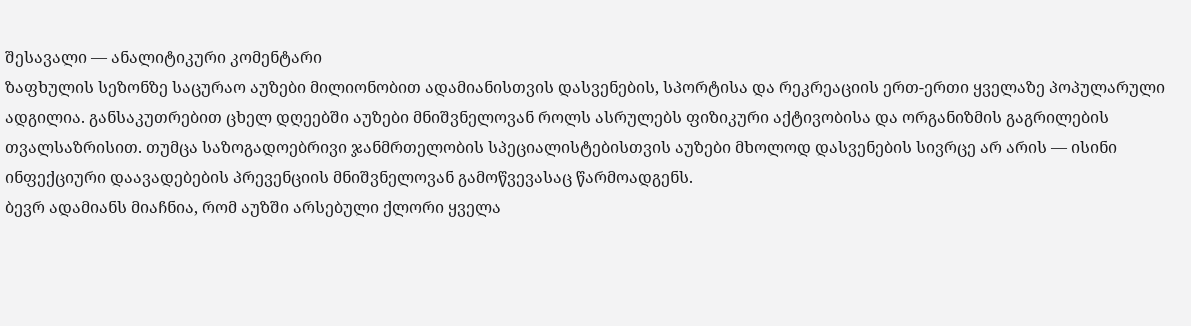შესავალი — ანალიტიკური კომენტარი
ზაფხულის სეზონზე საცურაო აუზები მილიონობით ადამიანისთვის დასვენების, სპორტისა და რეკრეაციის ერთ-ერთი ყველაზე პოპულარული ადგილია. განსაკუთრებით ცხელ დღეებში აუზები მნიშვნელოვან როლს ასრულებს ფიზიკური აქტივობისა და ორგანიზმის გაგრილების თვალსაზრისით. თუმცა საზოგადოებრივი ჯანმრთელობის სპეციალისტებისთვის აუზები მხოლოდ დასვენების სივრცე არ არის — ისინი ინფექციური დაავადებების პრევენციის მნიშვნელოვან გამოწვევასაც წარმოადგენს.
ბევრ ადამიანს მიაჩნია, რომ აუზში არსებული ქლორი ყველა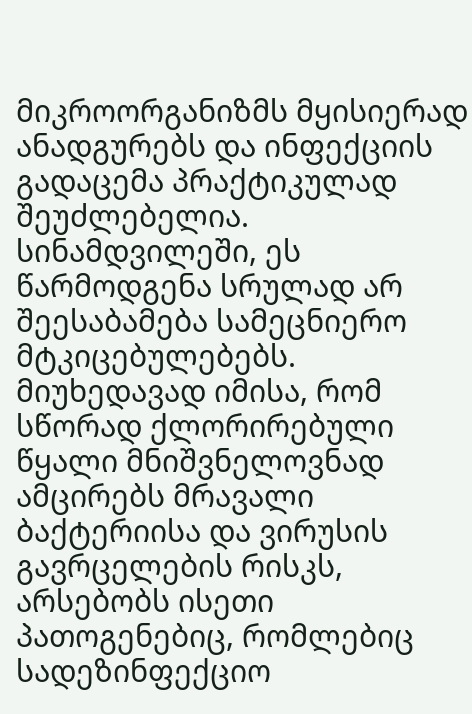მიკროორგანიზმს მყისიერად ანადგურებს და ინფექციის გადაცემა პრაქტიკულად შეუძლებელია. სინამდვილეში, ეს წარმოდგენა სრულად არ შეესაბამება სამეცნიერო მტკიცებულებებს. მიუხედავად იმისა, რომ სწორად ქლორირებული წყალი მნიშვნელოვნად ამცირებს მრავალი ბაქტერიისა და ვირუსის გავრცელების რისკს, არსებობს ისეთი პათოგენებიც, რომლებიც სადეზინფექციო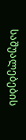საშუალებების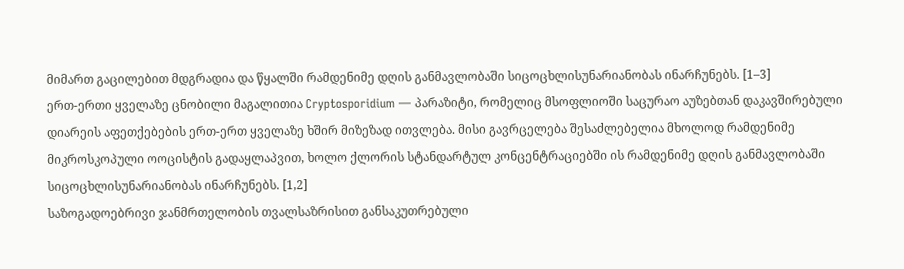მიმართ გაცილებით მდგრადია და წყალში რამდენიმე დღის განმავლობაში სიცოცხლისუნარიანობას ინარჩუნებს. [1–3]
ერთ-ერთი ყველაზე ცნობილი მაგალითია Cryptosporidium — პარაზიტი, რომელიც მსოფლიოში საცურაო აუზებთან დაკავშირებული დიარეის აფეთქებების ერთ-ერთ ყველაზე ხშირ მიზეზად ითვლება. მისი გავრცელება შესაძლებელია მხოლოდ რამდენიმე მიკროსკოპული ოოცისტის გადაყლაპვით, ხოლო ქლორის სტანდარტულ კონცენტრაციებში ის რამდენიმე დღის განმავლობაში სიცოცხლისუნარიანობას ინარჩუნებს. [1,2]
საზოგადოებრივი ჯანმრთელობის თვალსაზრისით განსაკუთრებული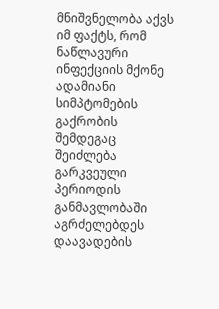მნიშვნელობა აქვს იმ ფაქტს, რომ ნაწლავური ინფექციის მქონე ადამიანი სიმპტომების გაქრობის შემდეგაც შეიძლება გარკვეული პერიოდის განმავლობაში აგრძელებდეს დაავადების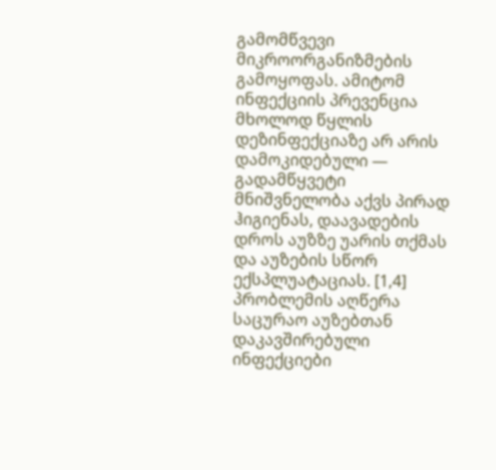გამომწვევი მიკროორგანიზმების გამოყოფას. ამიტომ ინფექციის პრევენცია მხოლოდ წყლის დეზინფექციაზე არ არის დამოკიდებული — გადამწყვეტი მნიშვნელობა აქვს პირად ჰიგიენას, დაავადების დროს აუზზე უარის თქმას და აუზების სწორ ექსპლუატაციას. [1,4]
პრობლემის აღწერა
საცურაო აუზებთან დაკავშირებული ინფექციები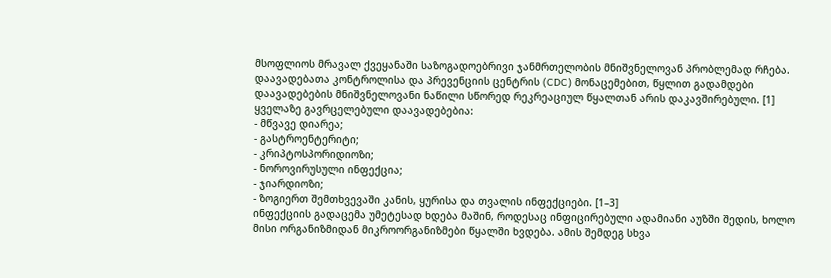მსოფლიოს მრავალ ქვეყანაში საზოგადოებრივი ჯანმრთელობის მნიშვნელოვან პრობლემად რჩება. დაავადებათა კონტროლისა და პრევენციის ცენტრის (CDC) მონაცემებით, წყლით გადამდები დაავადებების მნიშვნელოვანი ნაწილი სწორედ რეკრეაციულ წყალთან არის დაკავშირებული. [1]
ყველაზე გავრცელებული დაავადებებია:
- მწვავე დიარეა;
- გასტროენტერიტი;
- კრიპტოსპორიდიოზი;
- ნოროვირუსული ინფექცია;
- ჯიარდიოზი;
- ზოგიერთ შემთხვევაში კანის, ყურისა და თვალის ინფექციები. [1–3]
ინფექციის გადაცემა უმეტესად ხდება მაშინ, როდესაც ინფიცირებული ადამიანი აუზში შედის, ხოლო მისი ორგანიზმიდან მიკროორგანიზმები წყალში ხვდება. ამის შემდეგ სხვა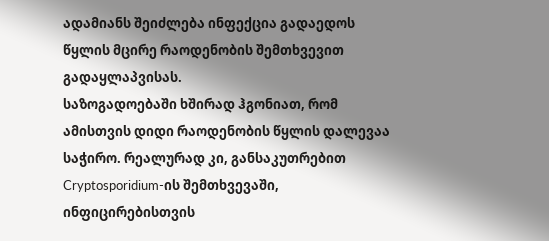ადამიანს შეიძლება ინფექცია გადაედოს წყლის მცირე რაოდენობის შემთხვევით გადაყლაპვისას.
საზოგადოებაში ხშირად ჰგონიათ, რომ ამისთვის დიდი რაოდენობის წყლის დალევაა საჭირო. რეალურად კი, განსაკუთრებით Cryptosporidium-ის შემთხვევაში, ინფიცირებისთვის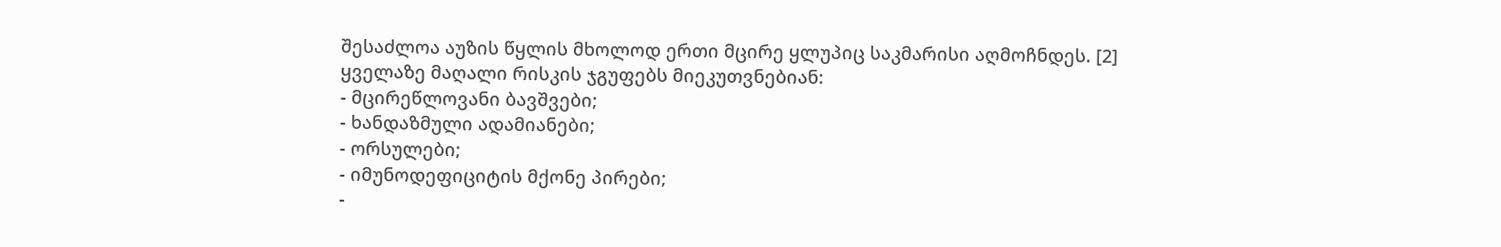შესაძლოა აუზის წყლის მხოლოდ ერთი მცირე ყლუპიც საკმარისი აღმოჩნდეს. [2]
ყველაზე მაღალი რისკის ჯგუფებს მიეკუთვნებიან:
- მცირეწლოვანი ბავშვები;
- ხანდაზმული ადამიანები;
- ორსულები;
- იმუნოდეფიციტის მქონე პირები;
-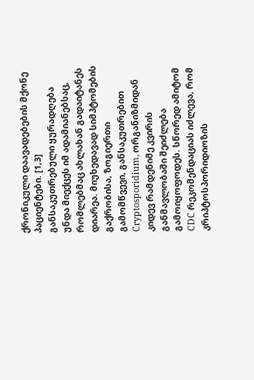ქრონიკული დაავადებების მქონე პაციენტები. [1,3]
განსაკუთრებული ყურადღება უნდა მიექცეს იმ ადამიანებსაც, რომლებმაც ახლახან გადაიტანეს დიარეა. მიუხედავად სიმპტომების გაქრობისა, ზოგიერთი გამომწვევი, განსაკუთრებით Cryptosporidium, ორგანიზმიდან კიდევ რამდენიმე კვირის განმავლობაში შეიძლება გამოიყოფოდეს. სწორედ ამიტომ CDC რეკომენდაციას იძლევა, რომ კრიპტოსპორიდიოზის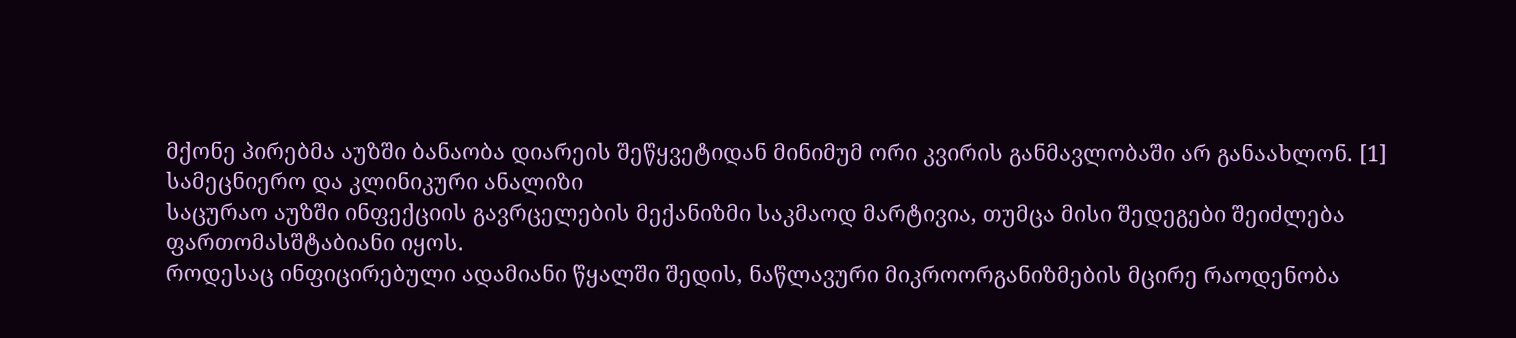მქონე პირებმა აუზში ბანაობა დიარეის შეწყვეტიდან მინიმუმ ორი კვირის განმავლობაში არ განაახლონ. [1]
სამეცნიერო და კლინიკური ანალიზი
საცურაო აუზში ინფექციის გავრცელების მექანიზმი საკმაოდ მარტივია, თუმცა მისი შედეგები შეიძლება ფართომასშტაბიანი იყოს.
როდესაც ინფიცირებული ადამიანი წყალში შედის, ნაწლავური მიკროორგანიზმების მცირე რაოდენობა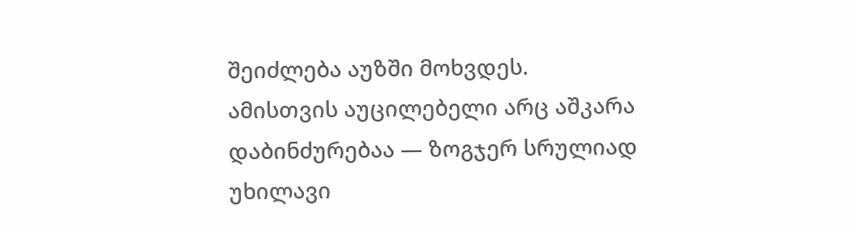შეიძლება აუზში მოხვდეს. ამისთვის აუცილებელი არც აშკარა დაბინძურებაა — ზოგჯერ სრულიად უხილავი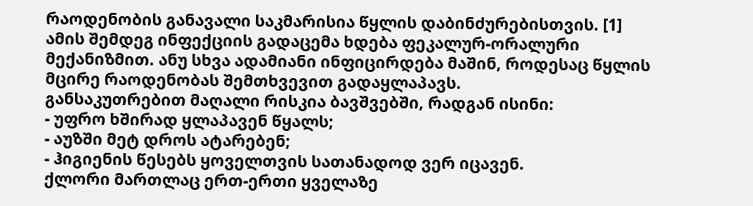რაოდენობის განავალი საკმარისია წყლის დაბინძურებისთვის. [1]
ამის შემდეგ ინფექციის გადაცემა ხდება ფეკალურ-ორალური მექანიზმით. ანუ სხვა ადამიანი ინფიცირდება მაშინ, როდესაც წყლის მცირე რაოდენობას შემთხვევით გადაყლაპავს.
განსაკუთრებით მაღალი რისკია ბავშვებში, რადგან ისინი:
- უფრო ხშირად ყლაპავენ წყალს;
- აუზში მეტ დროს ატარებენ;
- ჰიგიენის წესებს ყოველთვის სათანადოდ ვერ იცავენ.
ქლორი მართლაც ერთ-ერთი ყველაზე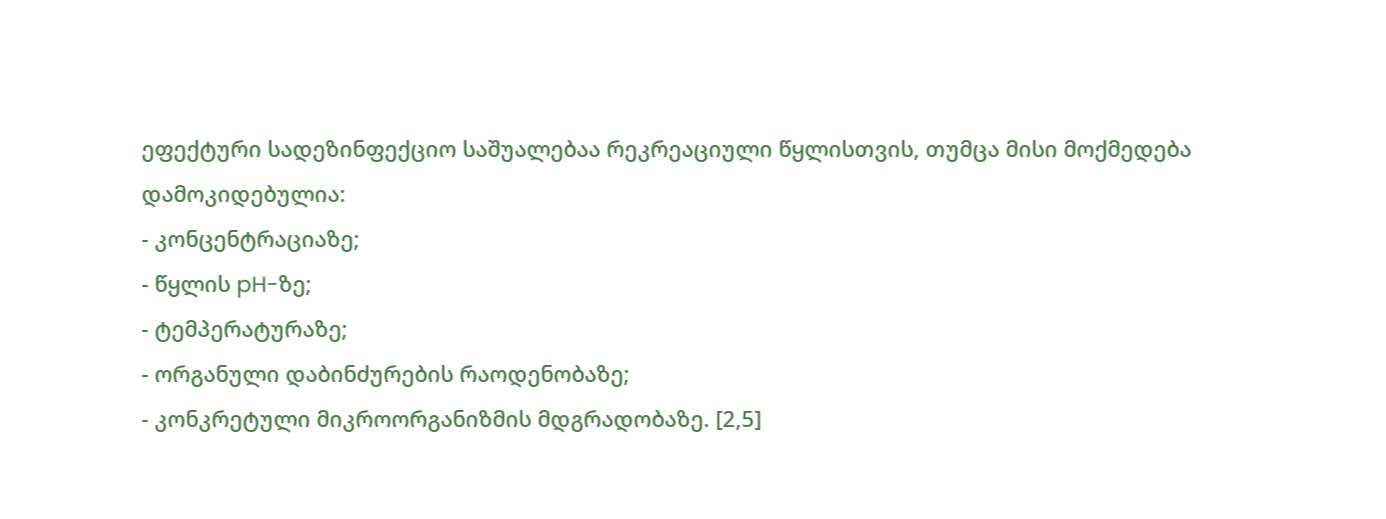ეფექტური სადეზინფექციო საშუალებაა რეკრეაციული წყლისთვის, თუმცა მისი მოქმედება დამოკიდებულია:
- კონცენტრაციაზე;
- წყლის pH-ზე;
- ტემპერატურაზე;
- ორგანული დაბინძურების რაოდენობაზე;
- კონკრეტული მიკროორგანიზმის მდგრადობაზე. [2,5]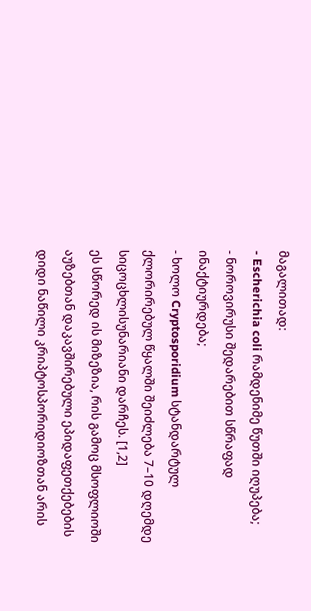მაგალითად:
- Escherichia coli რამდენიმე წუთში იღუპება;
- ნოროვირუსი შედარებით სწრაფად ინაქტიურდება;
- ხოლო Cryptosporidium სტანდარტულ ქლორირებულ წყალში შეიძლება 7–10 დღემდე სიცოცხლისუნარიანი დარჩეს. [1,2]
ეს სწორედ ის მიზეზია, რის გამოც მსოფლიოში აუზებთან დაკავშირებული ეპიდაფეთქებების დიდი ნაწილი კრიპტოსპორიდიოზთან არის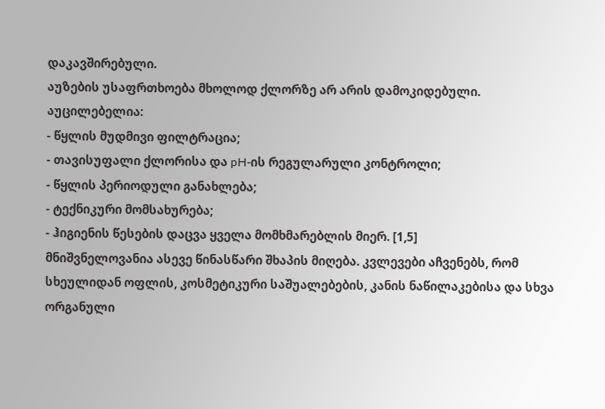დაკავშირებული.
აუზების უსაფრთხოება მხოლოდ ქლორზე არ არის დამოკიდებული. აუცილებელია:
- წყლის მუდმივი ფილტრაცია;
- თავისუფალი ქლორისა და pH-ის რეგულარული კონტროლი;
- წყლის პერიოდული განახლება;
- ტექნიკური მომსახურება;
- ჰიგიენის წესების დაცვა ყველა მომხმარებლის მიერ. [1,5]
მნიშვნელოვანია ასევე წინასწარი შხაპის მიღება. კვლევები აჩვენებს, რომ სხეულიდან ოფლის, კოსმეტიკური საშუალებების, კანის ნაწილაკებისა და სხვა ორგანული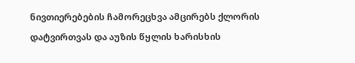ნივთიერებების ჩამორეცხვა ამცირებს ქლორის დატვირთვას და აუზის წყლის ხარისხის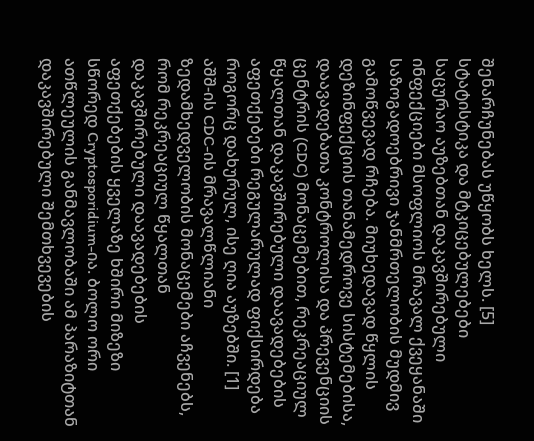შენარჩუნებას უწყობს ხელს. [5]
სტატისტიკა და მტკიცებულებები
საცურაო აუზებთან დაკავშირებული ინფექციები მსოფლიოს მრავალ ქვეყანაში საზოგადოებრივი ჯანმრთელობის მუდმივ გამოწვევად რჩება. მიუხედავად წყლის დეზინფექციის თანამედროვე სისტემებისა, დაავადებათა კონტროლისა და პრევენციის ცენტრის (CDC) მონაცემებით, რეკრეაციულ წყალთან დაკავშირებული დაავადებების აფეთქებები რეგულარულად ფიქსირდება როგორც დახურულ, ისე ღია აუზებში. [1]
აშშ-ის CDC-ის მრავალწლიანი ზედამხედველობის მონაცემები აჩვენებს, რომ რეკრეაციულ წყალთან დაკავშირებული დაავადებების აფეთქებების ყველაზე ხშირი მიზეზი სწორედ Cryptosporidium-ია. ბოლო ორი ათწლეულის განმავლობაში ამ პარაზიტთან დაკავშირებული შემთხვევების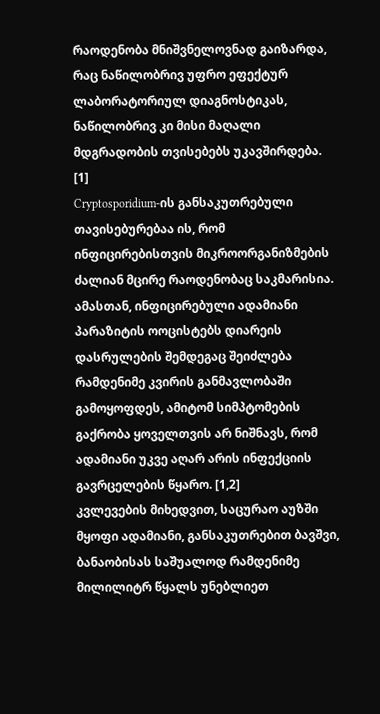რაოდენობა მნიშვნელოვნად გაიზარდა, რაც ნაწილობრივ უფრო ეფექტურ ლაბორატორიულ დიაგნოსტიკას, ნაწილობრივ კი მისი მაღალი მდგრადობის თვისებებს უკავშირდება. [1]
Cryptosporidium-ის განსაკუთრებული თავისებურებაა ის, რომ ინფიცირებისთვის მიკროორგანიზმების ძალიან მცირე რაოდენობაც საკმარისია. ამასთან, ინფიცირებული ადამიანი პარაზიტის ოოცისტებს დიარეის დასრულების შემდეგაც შეიძლება რამდენიმე კვირის განმავლობაში გამოყოფდეს, ამიტომ სიმპტომების გაქრობა ყოველთვის არ ნიშნავს, რომ ადამიანი უკვე აღარ არის ინფექციის გავრცელების წყარო. [1,2]
კვლევების მიხედვით, საცურაო აუზში მყოფი ადამიანი, განსაკუთრებით ბავშვი, ბანაობისას საშუალოდ რამდენიმე მილილიტრ წყალს უნებლიეთ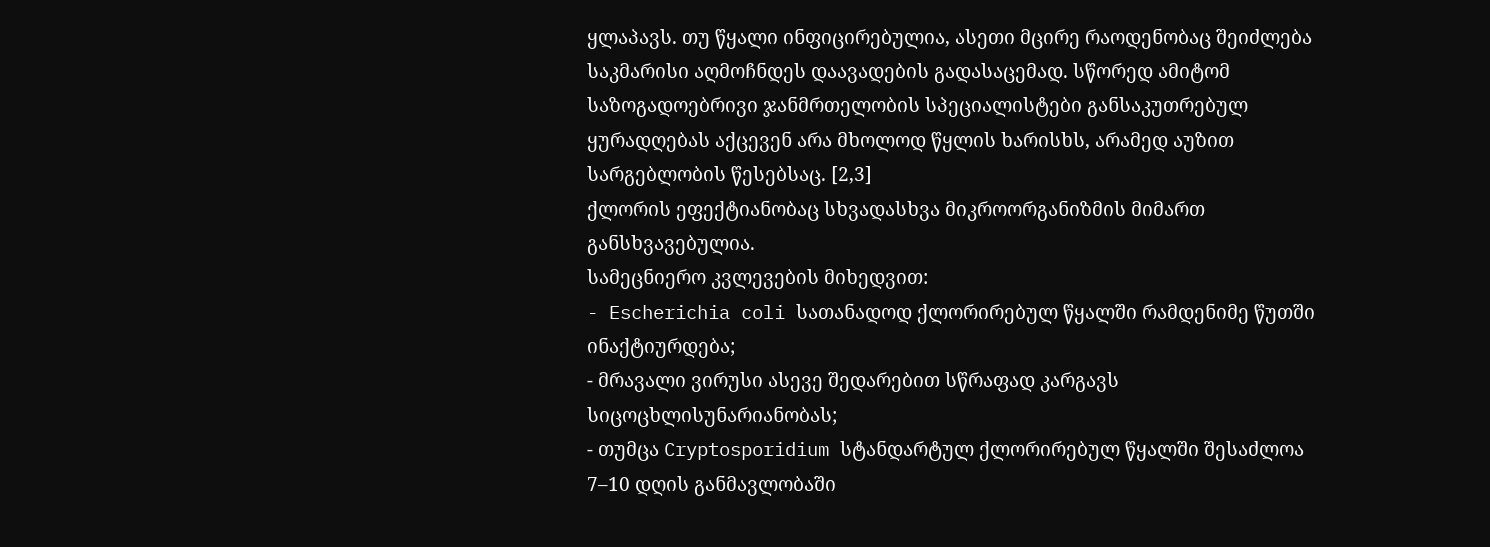ყლაპავს. თუ წყალი ინფიცირებულია, ასეთი მცირე რაოდენობაც შეიძლება საკმარისი აღმოჩნდეს დაავადების გადასაცემად. სწორედ ამიტომ საზოგადოებრივი ჯანმრთელობის სპეციალისტები განსაკუთრებულ ყურადღებას აქცევენ არა მხოლოდ წყლის ხარისხს, არამედ აუზით სარგებლობის წესებსაც. [2,3]
ქლორის ეფექტიანობაც სხვადასხვა მიკროორგანიზმის მიმართ განსხვავებულია.
სამეცნიერო კვლევების მიხედვით:
- Escherichia coli სათანადოდ ქლორირებულ წყალში რამდენიმე წუთში ინაქტიურდება;
- მრავალი ვირუსი ასევე შედარებით სწრაფად კარგავს სიცოცხლისუნარიანობას;
- თუმცა Cryptosporidium სტანდარტულ ქლორირებულ წყალში შესაძლოა 7–10 დღის განმავლობაში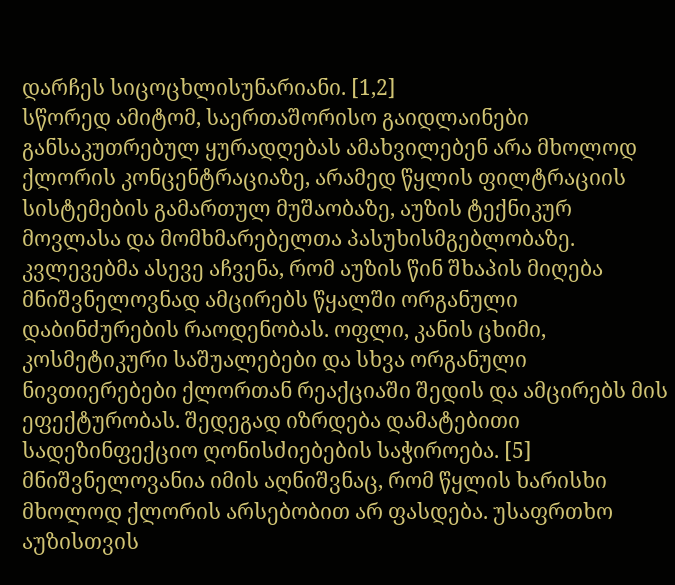დარჩეს სიცოცხლისუნარიანი. [1,2]
სწორედ ამიტომ, საერთაშორისო გაიდლაინები განსაკუთრებულ ყურადღებას ამახვილებენ არა მხოლოდ ქლორის კონცენტრაციაზე, არამედ წყლის ფილტრაციის სისტემების გამართულ მუშაობაზე, აუზის ტექნიკურ მოვლასა და მომხმარებელთა პასუხისმგებლობაზე.
კვლევებმა ასევე აჩვენა, რომ აუზის წინ შხაპის მიღება მნიშვნელოვნად ამცირებს წყალში ორგანული დაბინძურების რაოდენობას. ოფლი, კანის ცხიმი, კოსმეტიკური საშუალებები და სხვა ორგანული ნივთიერებები ქლორთან რეაქციაში შედის და ამცირებს მის ეფექტურობას. შედეგად იზრდება დამატებითი სადეზინფექციო ღონისძიებების საჭიროება. [5]
მნიშვნელოვანია იმის აღნიშვნაც, რომ წყლის ხარისხი მხოლოდ ქლორის არსებობით არ ფასდება. უსაფრთხო აუზისთვის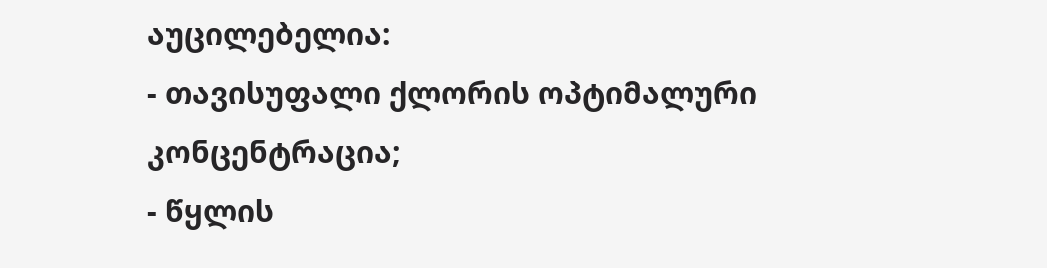აუცილებელია:
- თავისუფალი ქლორის ოპტიმალური კონცენტრაცია;
- წყლის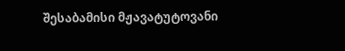შესაბამისი მჟავატუტოვანი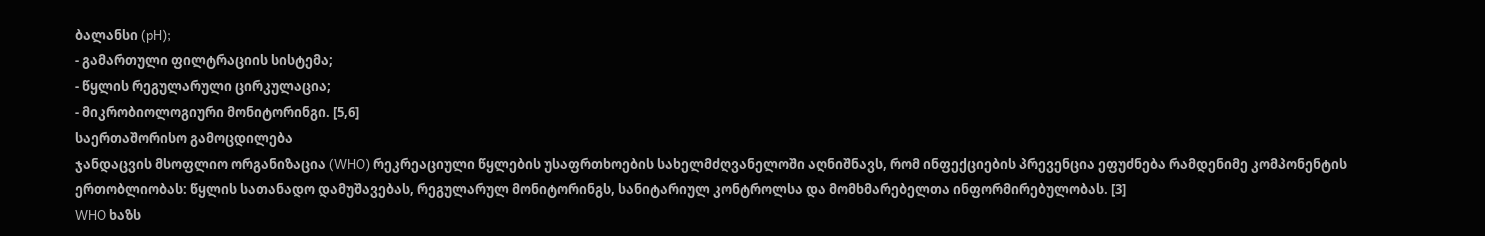ბალანსი (pH);
- გამართული ფილტრაციის სისტემა;
- წყლის რეგულარული ცირკულაცია;
- მიკრობიოლოგიური მონიტორინგი. [5,6]
საერთაშორისო გამოცდილება
ჯანდაცვის მსოფლიო ორგანიზაცია (WHO) რეკრეაციული წყლების უსაფრთხოების სახელმძღვანელოში აღნიშნავს, რომ ინფექციების პრევენცია ეფუძნება რამდენიმე კომპონენტის ერთობლიობას: წყლის სათანადო დამუშავებას, რეგულარულ მონიტორინგს, სანიტარიულ კონტროლსა და მომხმარებელთა ინფორმირებულობას. [3]
WHO ხაზს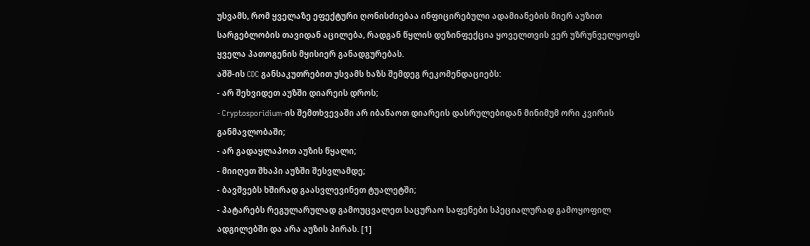უსვამს, რომ ყველაზე ეფექტური ღონისძიებაა ინფიცირებული ადამიანების მიერ აუზით სარგებლობის თავიდან აცილება, რადგან წყლის დეზინფექცია ყოველთვის ვერ უზრუნველყოფს ყველა პათოგენის მყისიერ განადგურებას.
აშშ-ის CDC განსაკუთრებით უსვამს ხაზს შემდეგ რეკომენდაციებს:
- არ შეხვიდეთ აუზში დიარეის დროს;
- Cryptosporidium-ის შემთხვევაში არ იბანაოთ დიარეის დასრულებიდან მინიმუმ ორი კვირის განმავლობაში;
- არ გადაყლაპოთ აუზის წყალი;
- მიიღეთ შხაპი აუზში შესვლამდე;
- ბავშვებს ხშირად გაასვლევინეთ ტუალეტში;
- პატარებს რეგულარულად გამოუცვალეთ საცურაო საფენები სპეციალურად გამოყოფილ ადგილებში და არა აუზის პირას. [1]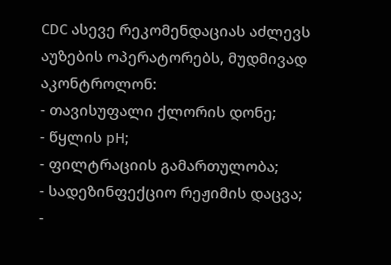CDC ასევე რეკომენდაციას აძლევს აუზების ოპერატორებს, მუდმივად აკონტროლონ:
- თავისუფალი ქლორის დონე;
- წყლის pH;
- ფილტრაციის გამართულობა;
- სადეზინფექციო რეჟიმის დაცვა;
-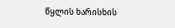წყლის ხარისხის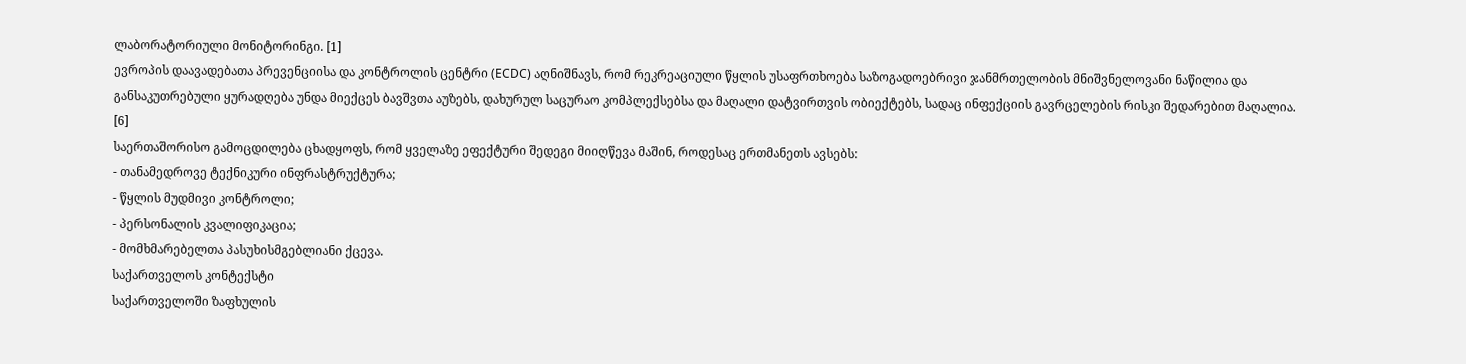ლაბორატორიული მონიტორინგი. [1]
ევროპის დაავადებათა პრევენციისა და კონტროლის ცენტრი (ECDC) აღნიშნავს, რომ რეკრეაციული წყლის უსაფრთხოება საზოგადოებრივი ჯანმრთელობის მნიშვნელოვანი ნაწილია და განსაკუთრებული ყურადღება უნდა მიექცეს ბავშვთა აუზებს, დახურულ საცურაო კომპლექსებსა და მაღალი დატვირთვის ობიექტებს, სადაც ინფექციის გავრცელების რისკი შედარებით მაღალია. [6]
საერთაშორისო გამოცდილება ცხადყოფს, რომ ყველაზე ეფექტური შედეგი მიიღწევა მაშინ, როდესაც ერთმანეთს ავსებს:
- თანამედროვე ტექნიკური ინფრასტრუქტურა;
- წყლის მუდმივი კონტროლი;
- პერსონალის კვალიფიკაცია;
- მომხმარებელთა პასუხისმგებლიანი ქცევა.
საქართველოს კონტექსტი
საქართველოში ზაფხულის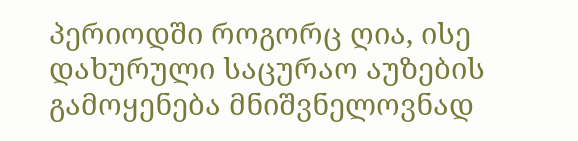პერიოდში როგორც ღია, ისე დახურული საცურაო აუზების გამოყენება მნიშვნელოვნად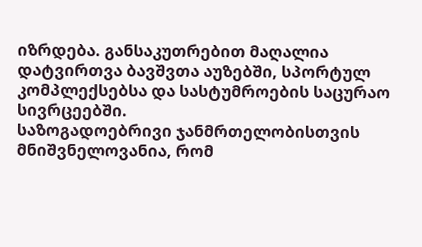იზრდება. განსაკუთრებით მაღალია დატვირთვა ბავშვთა აუზებში, სპორტულ კომპლექსებსა და სასტუმროების საცურაო სივრცეებში.
საზოგადოებრივი ჯანმრთელობისთვის მნიშვნელოვანია, რომ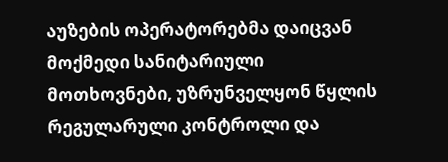აუზების ოპერატორებმა დაიცვან მოქმედი სანიტარიული მოთხოვნები, უზრუნველყონ წყლის რეგულარული კონტროლი და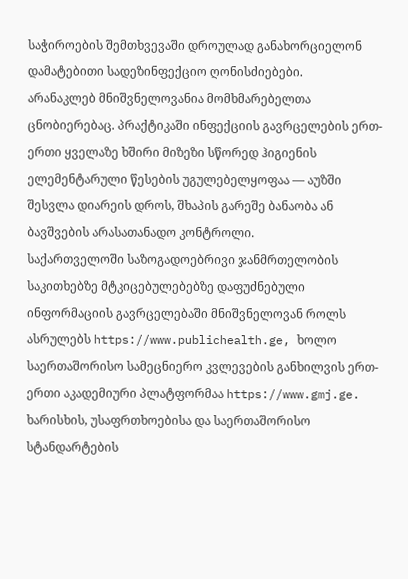საჭიროების შემთხვევაში დროულად განახორციელონ დამატებითი სადეზინფექციო ღონისძიებები.
არანაკლებ მნიშვნელოვანია მომხმარებელთა ცნობიერებაც. პრაქტიკაში ინფექციის გავრცელების ერთ-ერთი ყველაზე ხშირი მიზეზი სწორედ ჰიგიენის ელემენტარული წესების უგულებელყოფაა — აუზში შესვლა დიარეის დროს, შხაპის გარეშე ბანაობა ან ბავშვების არასათანადო კონტროლი.
საქართველოში საზოგადოებრივი ჯანმრთელობის საკითხებზე მტკიცებულებებზე დაფუძნებული ინფორმაციის გავრცელებაში მნიშვნელოვან როლს ასრულებს https://www.publichealth.ge, ხოლო საერთაშორისო სამეცნიერო კვლევების განხილვის ერთ-ერთი აკადემიური პლატფორმაა https://www.gmj.ge. ხარისხის, უსაფრთხოებისა და საერთაშორისო სტანდარტების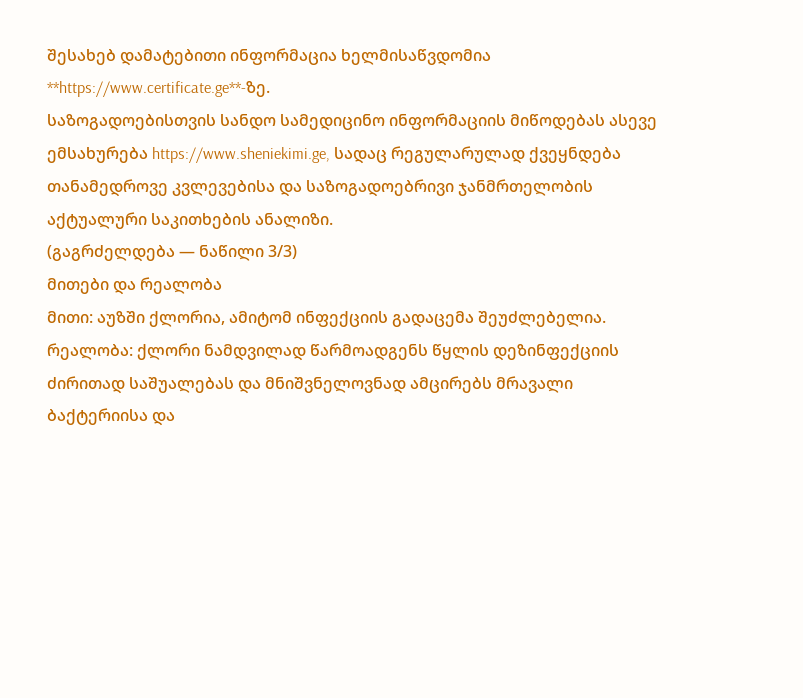შესახებ დამატებითი ინფორმაცია ხელმისაწვდომია **https://www.certificate.ge**-ზე.
საზოგადოებისთვის სანდო სამედიცინო ინფორმაციის მიწოდებას ასევე ემსახურება https://www.sheniekimi.ge, სადაც რეგულარულად ქვეყნდება თანამედროვე კვლევებისა და საზოგადოებრივი ჯანმრთელობის აქტუალური საკითხების ანალიზი.
(გაგრძელდება — ნაწილი 3/3)
მითები და რეალობა
მითი: აუზში ქლორია, ამიტომ ინფექციის გადაცემა შეუძლებელია.
რეალობა: ქლორი ნამდვილად წარმოადგენს წყლის დეზინფექციის ძირითად საშუალებას და მნიშვნელოვნად ამცირებს მრავალი ბაქტერიისა და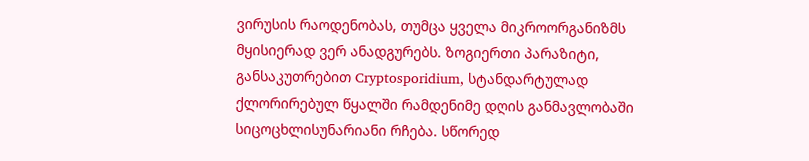ვირუსის რაოდენობას, თუმცა ყველა მიკროორგანიზმს მყისიერად ვერ ანადგურებს. ზოგიერთი პარაზიტი, განსაკუთრებით Cryptosporidium, სტანდარტულად ქლორირებულ წყალში რამდენიმე დღის განმავლობაში სიცოცხლისუნარიანი რჩება. სწორედ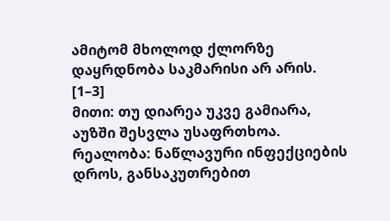ამიტომ მხოლოდ ქლორზე დაყრდნობა საკმარისი არ არის. [1–3]
მითი: თუ დიარეა უკვე გამიარა, აუზში შესვლა უსაფრთხოა.
რეალობა: ნაწლავური ინფექციების დროს, განსაკუთრებით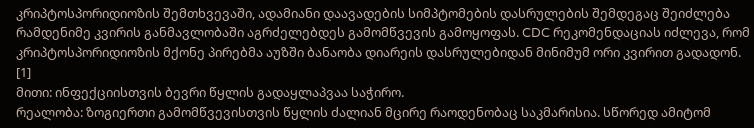კრიპტოსპორიდიოზის შემთხვევაში, ადამიანი დაავადების სიმპტომების დასრულების შემდეგაც შეიძლება რამდენიმე კვირის განმავლობაში აგრძელებდეს გამომწვევის გამოყოფას. CDC რეკომენდაციას იძლევა, რომ კრიპტოსპორიდიოზის მქონე პირებმა აუზში ბანაობა დიარეის დასრულებიდან მინიმუმ ორი კვირით გადადონ. [1]
მითი: ინფექციისთვის ბევრი წყლის გადაყლაპვაა საჭირო.
რეალობა: ზოგიერთი გამომწვევისთვის წყლის ძალიან მცირე რაოდენობაც საკმარისია. სწორედ ამიტომ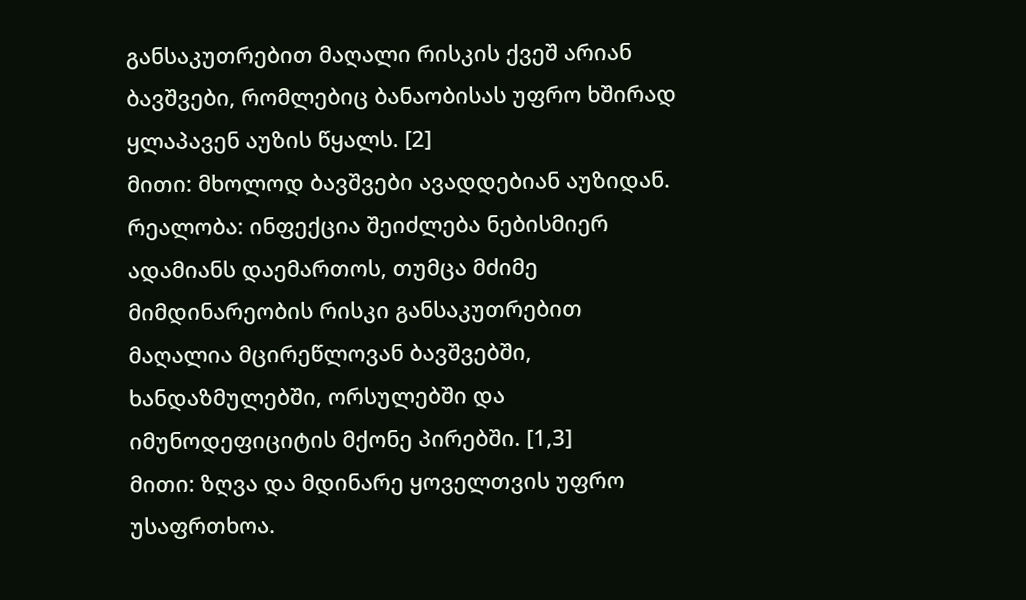განსაკუთრებით მაღალი რისკის ქვეშ არიან ბავშვები, რომლებიც ბანაობისას უფრო ხშირად ყლაპავენ აუზის წყალს. [2]
მითი: მხოლოდ ბავშვები ავადდებიან აუზიდან.
რეალობა: ინფექცია შეიძლება ნებისმიერ ადამიანს დაემართოს, თუმცა მძიმე მიმდინარეობის რისკი განსაკუთრებით მაღალია მცირეწლოვან ბავშვებში, ხანდაზმულებში, ორსულებში და იმუნოდეფიციტის მქონე პირებში. [1,3]
მითი: ზღვა და მდინარე ყოველთვის უფრო უსაფრთხოა.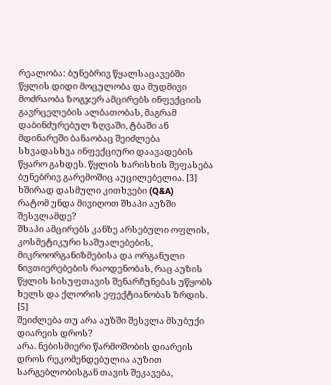რეალობა: ბუნებრივ წყალსაცავებში წყლის დიდი მოცულობა და მუდმივი მოძრაობა ზოგჯერ ამცირებს ინფექციის გავრცელების ალბათობას, მაგრამ დაბინძურებულ ზღვაში, ტბაში ან მდინარეში ბანაობაც შეიძლება სხვადასხვა ინფექციური დაავადების წყარო გახდეს. წყლის ხარისხის შეფასება ბუნებრივ გარემოშიც აუცილებელია. [3]
ხშირად დასმული კითხვები (Q&A)
რატომ უნდა მივიღოთ შხაპი აუზში შესვლამდე?
შხაპი ამცირებს კანზე არსებული ოფლის, კოსმეტიკური საშუალებების, მიკროორგანიზმებისა და ორგანული ნივთიერებების რაოდენობას, რაც აუზის წყლის სისუფთავის შენარჩუნებას უწყობს ხელს და ქლორის ეფექტიანობას ზრდის. [5]
შეიძლება თუ არა აუზში შესვლა მსუბუქი დიარეის დროს?
არა. ნებისმიერი წარმოშობის დიარეის დროს რეკომენდებულია აუზით სარგებლობისგან თავის შეკავება,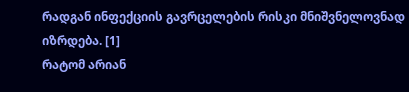რადგან ინფექციის გავრცელების რისკი მნიშვნელოვნად იზრდება. [1]
რატომ არიან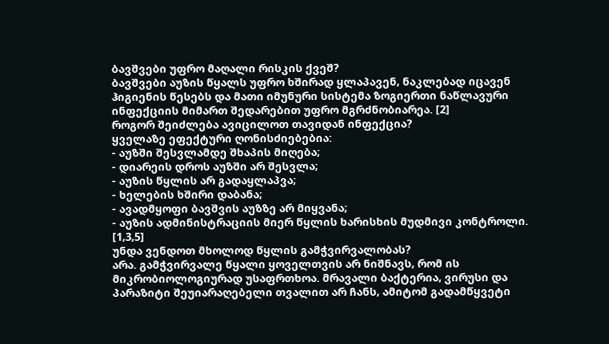ბავშვები უფრო მაღალი რისკის ქვეშ?
ბავშვები აუზის წყალს უფრო ხშირად ყლაპავენ, ნაკლებად იცავენ ჰიგიენის წესებს და მათი იმუნური სისტემა ზოგიერთი ნაწლავური ინფექციის მიმართ შედარებით უფრო მგრძნობიარეა. [2]
როგორ შეიძლება ავიცილოთ თავიდან ინფექცია?
ყველაზე ეფექტური ღონისძიებებია:
- აუზში შესვლამდე შხაპის მიღება;
- დიარეის დროს აუზში არ შესვლა;
- აუზის წყლის არ გადაყლაპვა;
- ხელების ხშირი დაბანა;
- ავადმყოფი ბავშვის აუზზე არ მიყვანა;
- აუზის ადმინისტრაციის მიერ წყლის ხარისხის მუდმივი კონტროლი. [1,3,5]
უნდა ვენდოთ მხოლოდ წყლის გამჭვირვალობას?
არა. გამჭვირვალე წყალი ყოველთვის არ ნიშნავს, რომ ის მიკრობიოლოგიურად უსაფრთხოა. მრავალი ბაქტერია, ვირუსი და პარაზიტი შეუიარაღებელი თვალით არ ჩანს, ამიტომ გადამწყვეტი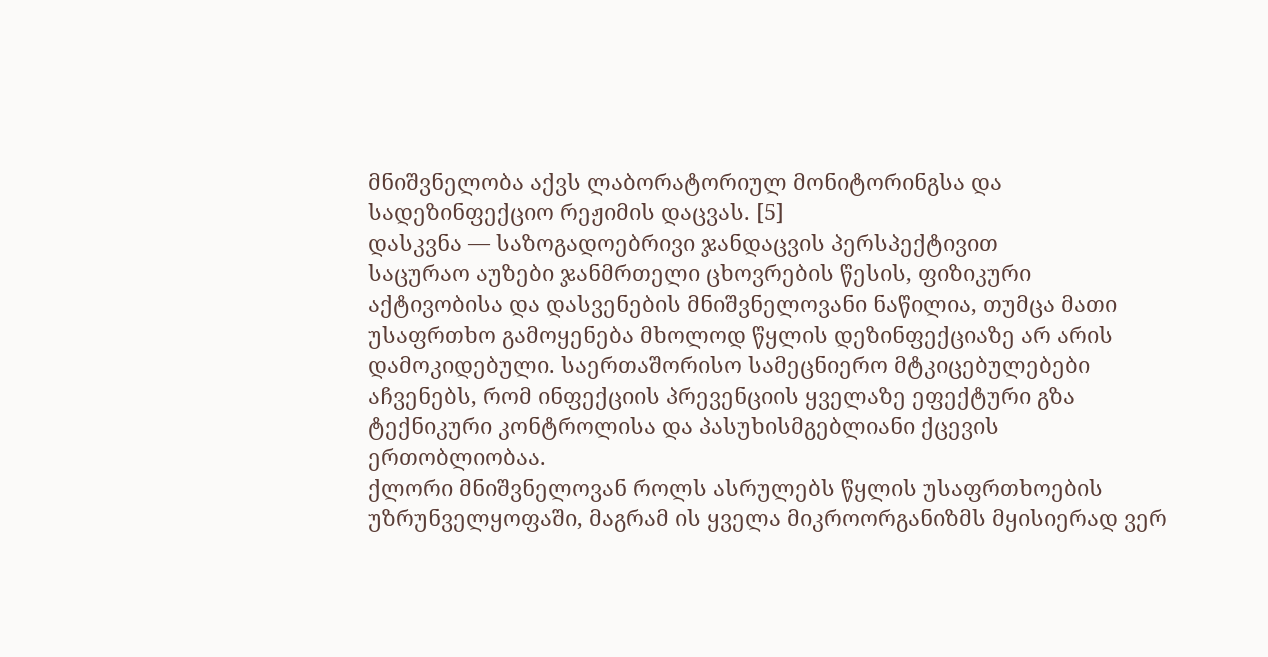მნიშვნელობა აქვს ლაბორატორიულ მონიტორინგსა და სადეზინფექციო რეჟიმის დაცვას. [5]
დასკვნა — საზოგადოებრივი ჯანდაცვის პერსპექტივით
საცურაო აუზები ჯანმრთელი ცხოვრების წესის, ფიზიკური აქტივობისა და დასვენების მნიშვნელოვანი ნაწილია, თუმცა მათი უსაფრთხო გამოყენება მხოლოდ წყლის დეზინფექციაზე არ არის დამოკიდებული. საერთაშორისო სამეცნიერო მტკიცებულებები აჩვენებს, რომ ინფექციის პრევენციის ყველაზე ეფექტური გზა ტექნიკური კონტროლისა და პასუხისმგებლიანი ქცევის ერთობლიობაა.
ქლორი მნიშვნელოვან როლს ასრულებს წყლის უსაფრთხოების უზრუნველყოფაში, მაგრამ ის ყველა მიკროორგანიზმს მყისიერად ვერ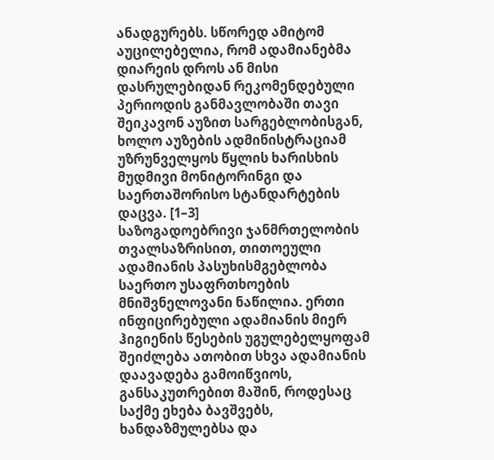ანადგურებს. სწორედ ამიტომ აუცილებელია, რომ ადამიანებმა დიარეის დროს ან მისი დასრულებიდან რეკომენდებული პერიოდის განმავლობაში თავი შეიკავონ აუზით სარგებლობისგან, ხოლო აუზების ადმინისტრაციამ უზრუნველყოს წყლის ხარისხის მუდმივი მონიტორინგი და საერთაშორისო სტანდარტების დაცვა. [1–3]
საზოგადოებრივი ჯანმრთელობის თვალსაზრისით, თითოეული ადამიანის პასუხისმგებლობა საერთო უსაფრთხოების მნიშვნელოვანი ნაწილია. ერთი ინფიცირებული ადამიანის მიერ ჰიგიენის წესების უგულებელყოფამ შეიძლება ათობით სხვა ადამიანის დაავადება გამოიწვიოს, განსაკუთრებით მაშინ, როდესაც საქმე ეხება ბავშვებს, ხანდაზმულებსა და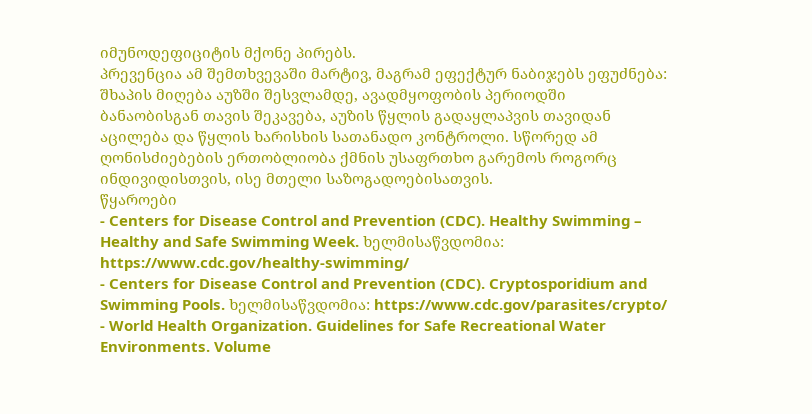იმუნოდეფიციტის მქონე პირებს.
პრევენცია ამ შემთხვევაში მარტივ, მაგრამ ეფექტურ ნაბიჯებს ეფუძნება: შხაპის მიღება აუზში შესვლამდე, ავადმყოფობის პერიოდში ბანაობისგან თავის შეკავება, აუზის წყლის გადაყლაპვის თავიდან აცილება და წყლის ხარისხის სათანადო კონტროლი. სწორედ ამ ღონისძიებების ერთობლიობა ქმნის უსაფრთხო გარემოს როგორც ინდივიდისთვის, ისე მთელი საზოგადოებისათვის.
წყაროები
- Centers for Disease Control and Prevention (CDC). Healthy Swimming – Healthy and Safe Swimming Week. ხელმისაწვდომია: https://www.cdc.gov/healthy-swimming/
- Centers for Disease Control and Prevention (CDC). Cryptosporidium and Swimming Pools. ხელმისაწვდომია: https://www.cdc.gov/parasites/crypto/
- World Health Organization. Guidelines for Safe Recreational Water Environments. Volume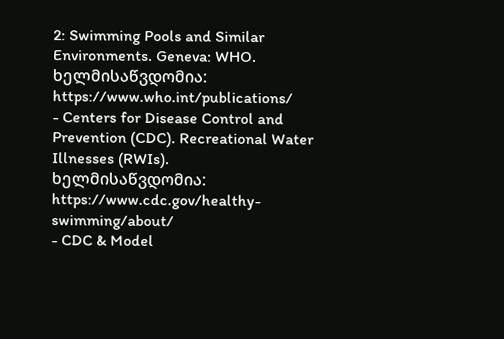2: Swimming Pools and Similar Environments. Geneva: WHO. ხელმისაწვდომია: https://www.who.int/publications/
- Centers for Disease Control and Prevention (CDC). Recreational Water Illnesses (RWIs). ხელმისაწვდომია: https://www.cdc.gov/healthy-swimming/about/
- CDC & Model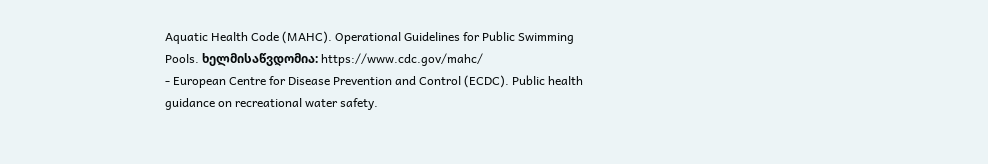Aquatic Health Code (MAHC). Operational Guidelines for Public Swimming Pools. ხელმისაწვდომია: https://www.cdc.gov/mahc/
- European Centre for Disease Prevention and Control (ECDC). Public health guidance on recreational water safety.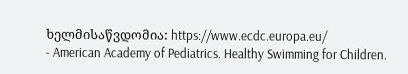ხელმისაწვდომია: https://www.ecdc.europa.eu/
- American Academy of Pediatrics. Healthy Swimming for Children.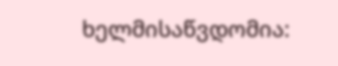ხელმისაწვდომია: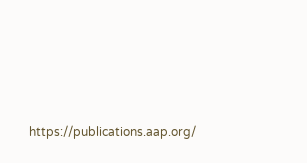https://publications.aap.org/